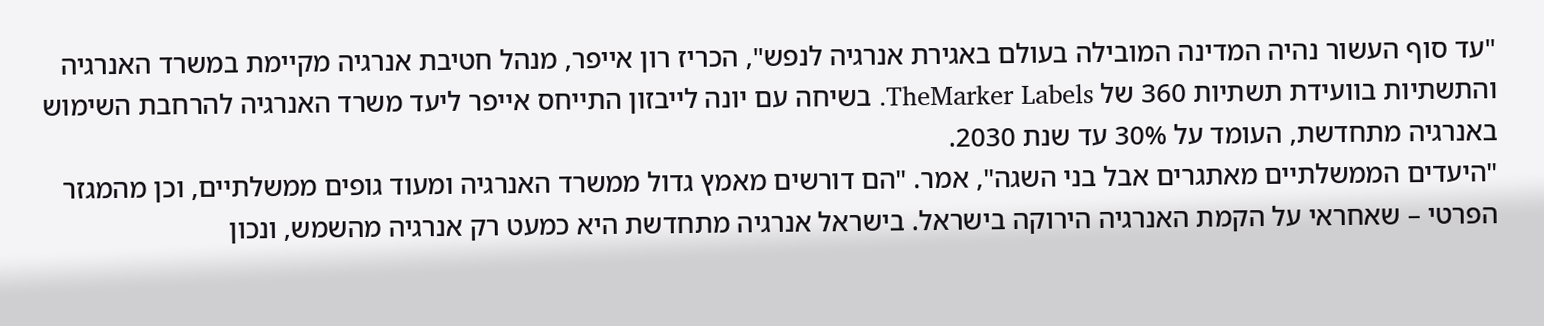"עד סוף העשור נהיה המדינה המובילה בעולם באגירת אנרגיה לנפש", הכריז רון אייפר, מנהל חטיבת אנרגיה מקיימת במשרד האנרגיה והתשתיות בוועידת תשתיות 360 של TheMarker Labels. בשיחה עם יונה לייבזון התייחס אייפר ליעד משרד האנרגיה להרחבת השימוש באנרגיה מתחדשת, העומד על 30% עד שנת 2030.
"היעדים הממשלתיים מאתגרים אבל בני השגה", אמר. "הם דורשים מאמץ גדול ממשרד האנרגיה ומעוד גופים ממשלתיים, וכן מהמגזר הפרטי – שאחראי על הקמת האנרגיה הירוקה בישראל. בישראל אנרגיה מתחדשת היא כמעט רק אנרגיה מהשמש, ונכון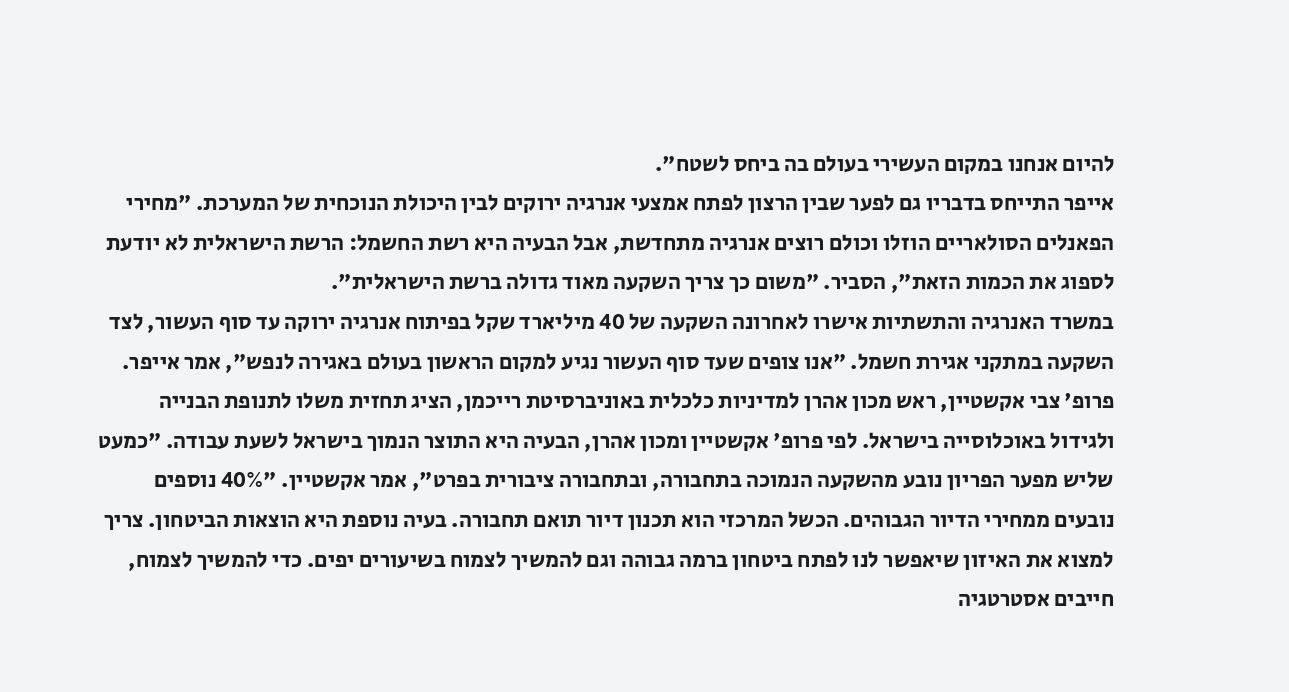להיום אנחנו במקום העשירי בעולם בה ביחס לשטח".
אייפר התייחס בדבריו גם לפער שבין הרצון לפתח אמצעי אנרגיה ירוקים לבין היכולת הנוכחית של המערכת. "מחירי הפאנלים הסולאריים הוזלו וכולם רוצים אנרגיה מתחדשת, אבל הבעיה היא רשת החשמל: הרשת הישראלית לא יודעת לספוג את הכמות הזאת", הסביר. "משום כך צריך השקעה מאוד גדולה ברשת הישראלית".
במשרד האנרגיה והתשתיות אישרו לאחרונה השקעה של 40 מיליארד שקל בפיתוח אנרגיה ירוקה עד סוף העשור, לצד השקעה במתקני אגירת חשמל. "אנו צופים שעד סוף העשור נגיע למקום הראשון בעולם באגירה לנפש", אמר אייפר.
פרופ' צבי אקשטיין, ראש מכון אהרן למדיניות כלכלית באוניברסיטת רייכמן, הציג תחזית משלו לתנופת הבנייה ולגידול באוכלוסייה בישראל. לפי פרופ' אקשטיין ומכון אהרן, הבעיה היא התוצר הנמוך בישראל לשעת עבודה. "כמעט שליש מפער הפריון נובע מהשקעה הנמוכה בתחבורה, ובתחבורה ציבורית בפרט", אמר אקשטיין. "40% נוספים נובעים ממחירי הדיור הגבוהים. הכשל המרכזי הוא תכנון דיור תואם תחבורה. בעיה נוספת היא הוצאות הביטחון. צריך למצוא את האיזון שיאפשר לנו לפתח ביטחון ברמה גבוהה וגם להמשיך לצמוח בשיעורים יפים. כדי להמשיך לצמוח, חייבים אסטרטגיה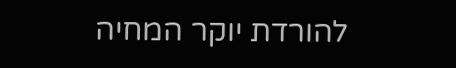להורדת יוקר המחיה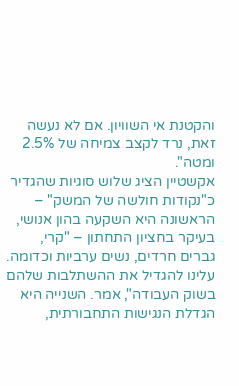והקטנת אי השוויון. אם לא נעשה זאת, נרד לקצב צמיחה של 2.5% ומטה".
אקשטיין הציג שלוש סוגיות שהגדיר כ"נקודות חולשה של המשק" – הראשונה היא השקעה בהון אנושי, בעיקר בחציון התחתון – "קרי, גברים חרדים, נשים ערביות וכדומה. עלינו להגדיל את ההשתלבות שלהם בשוק העבודה", אמר. השנייה היא הגדלת הנגישות התחבורתית,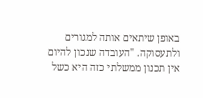באופן שיתאים אותה למגורים ולתעסוקה. "העובדה שנכון להיום אין תכנון ממשלתי כזה היא כשל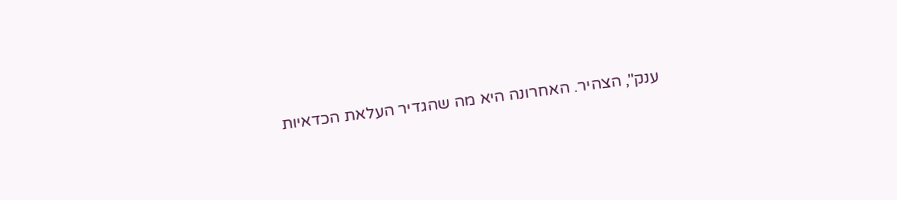ענק", הצהיר. האחרונה היא מה שהגדיר העלאת הכדאיות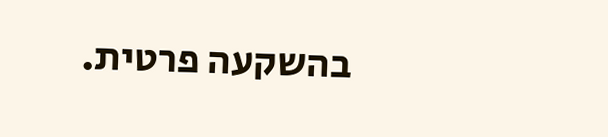בהשקעה פרטית.